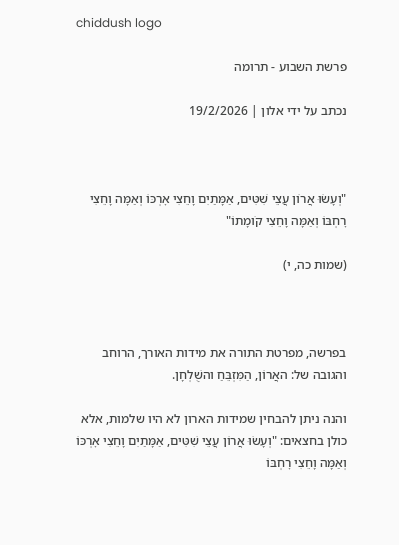chiddush logo

פרשת השבוע - תרומה

נכתב על ידי אלון | 19/2/2026



"וְעָשׂוּ אֲרוֹן עֲצֵי שִׁטִּים, אַמָּתַיִם וָחֵצִי אׇרְכּוֹ וְאַמָּה וָחֵצִי רׇחְבּוֹ וְאַמָּה וָחֵצִי קֹומָתוֹ"

(שמות כה, י)



בפרשה, מפרטת התורה את מידות האורך, הרוחב והגובה של: האֲרוֹן, הַמִּזְבֵּחַ והשֻׁלְחָן.

והנה ניתן להבחין שמידות הארון לא היו שלמות, אלא כולן בחצאים: "וְעָשׂוּ אֲרוֹן עֲצֵי שִׁטִּים, אַמָּתַיִם וָחֵצִי אׇרְכּוֹ וְאַמָּה וָחֵצִי רׇחְבּוֹ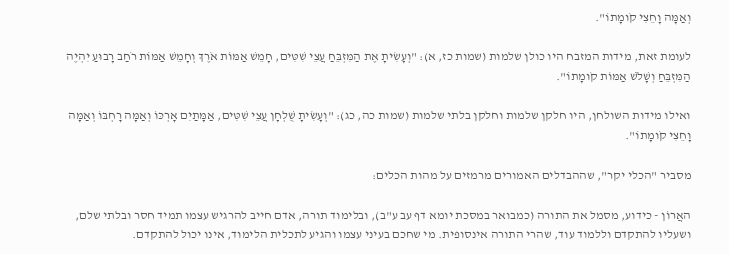וְאַמָּה וָחֵצִי קֹומָתוֹ".

לעומת זאת, מידות המזבח היו כולן שלמות (שמות כז, א): "וְעָשִׂיתָ אֶת הַמִּזְבֵּחַ עֲצֵי שִׁטִּים, חָמֵשׁ אַמּוֹת אֹרֶךְ וְחָמֵשׁ אַמּוֹת רֹחַב רָבוּעַ יִהְיֶה הַמִּזְבֵּחַ וְשָׁלֹשׁ אַמּוֹת קֹומָתוֹ".

ואילו מידות השולחן, היו חלקן שלמות וחלקן בלתי שלמות (שמות כה, כג): "וְעָשִׂיתָ שֻׁלְחָן עֲצֵי שִׁטִּים, אַמָּתַיִם אׇרְכּוֹ וְאַמָּה רׇחְבּוֹ וְאַמָּה וָחֵצִי קֹומָתוֹ".

מסביר "הכלי יקר", שההבדלים האמורים מרמזים על מהות הכלים:

האֲרוֹן - כידוע, מסמל את התורה (כמבואר במסכת יומא דף עב ע"ב), ובלימוד תורה, אדם חייב להרגיש עצמו תמיד חסר ובלתי שלם, ושעליו להתקדם וללמוד עוד, שהרי התורה אינסופית. מי שחכם בעיני עצמו והגיע לתכלית הלימוד, אינו יכול להתקדם.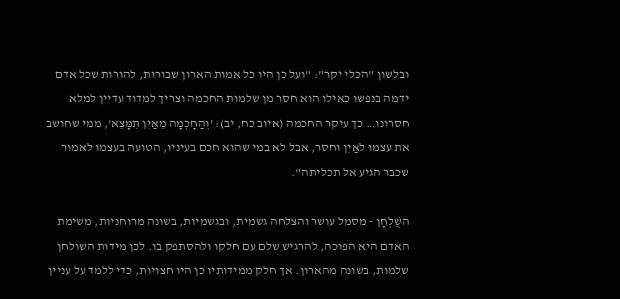ובלשון "הכלי יקר": "ועל כן היו כל אמות הארון שבורות, להורות שכל אדם ידמה בנפשו כאילו הוא חסר מן שלמות החכמה וצריך למדוד עדיין למלא חסרונו… כך עיקר החכמה (איוב כח, יב): 'וְהַחׇכְמָה מֵאַיִן תִּמָּצֵא', ממי שחושב את עצמו לאַיִן וחסר, אבל לא במי שהוא חכם בעיניו, הטועה בעצמו לאמור שכבר הגיע אל תכליתה".

השֻׁלְחָן - מסמל עושר והצלחה גשמית, ובגשמיות, בשונה מרוחניות, משימת האדם היא הפוכה, להרגיש שלם עם חלקו ולהסתפק בו. לכן מידות השולחן שלמות, בשונה מהארון. אך חלק ממידותיו כן היו חצויות, כדי ללמד על עניין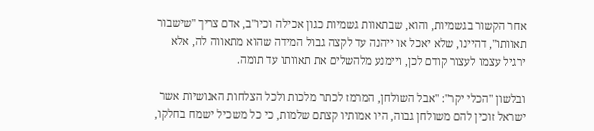אחר הקשור בגשמיות, והוא, שבתאוות גשמיות כגון אכילה וכיו"ב, אדם צריך "שישבור תאוותו", דהיינו, שלא יאכל או ייהנה עד לקצה גבול המידה שהוא מתאווה לה, אלא ירגיל עצמו לעצור קודם לכן, ויימנע מלהשלים את תאוותו עד תומה.

ובלשון "הכלי יקר": "אבל השולחן, המרמז לכתר מלכות ולכל הצלחות האנושיות אשר ישראל זוכין להם משולחן גבוה, היו אמותיו קצתם שלמות, כי כל משכיל ישמח בחלקו,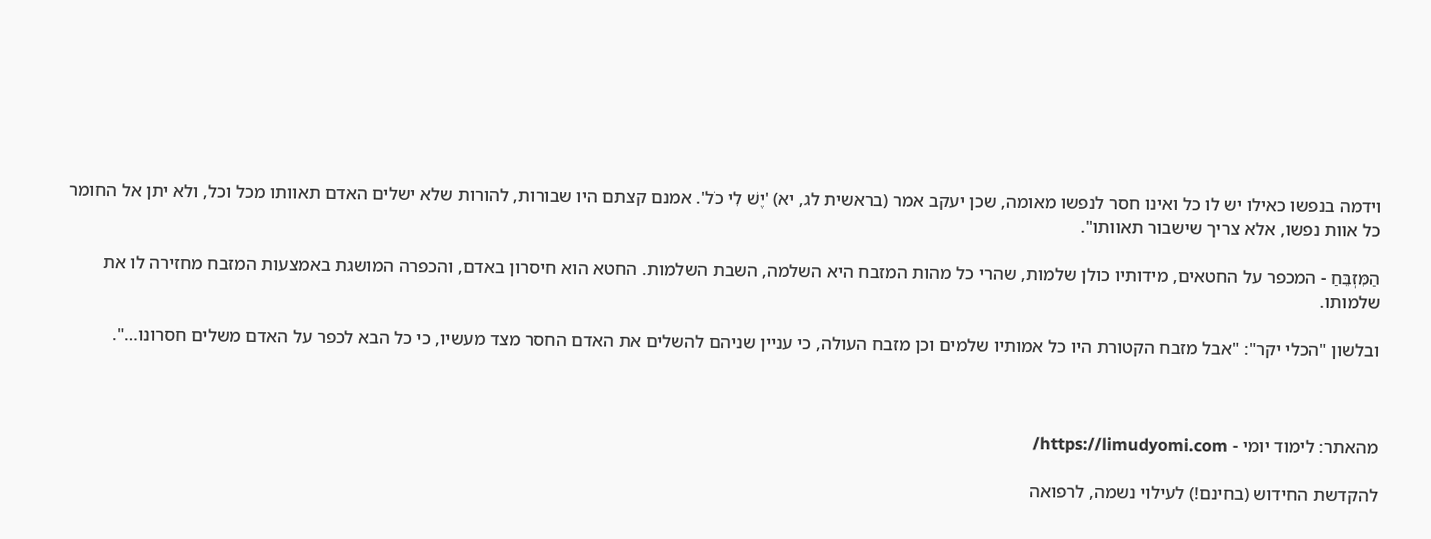וידמה בנפשו כאילו יש לו כל ואינו חסר לנפשו מאומה, שכן יעקב אמר (בראשית לג, יא) 'יֶשׁ לִי כֹל'. אמנם קצתם היו שבורות, להורות שלא ישלים האדם תאוותו מכל וכל, ולא יתן אל החומר כל אוות נפשו, אלא צריך שישבור תאוותו".

הַמִּזְבֵּחַ - המכפר על החטאים, מידותיו כולן שלמות, שהרי כל מהות המזבח היא השלמה, השבת השלמות. החטא הוא חיסרון באדם, והכפרה המושגת באמצעות המזבח מחזירה לו את שלמותו.

ובלשון "הכלי יקר": "אבל מזבח הקטורת היו כל אמותיו שלמים וכן מזבח העולה, כי עניין שניהם להשלים את האדם החסר מצד מעשיו, כי כל הבא לכפר על האדם משלים חסרונו…".



מהאתר: לימוד יומי - https://limudyomi.com/

להקדשת החידוש (בחינם!) לעילוי נשמה, לרפואה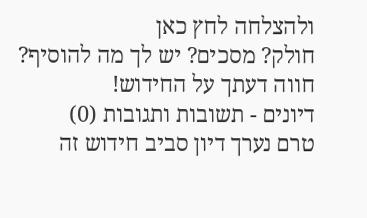ולהצלחה לחץ כאן
חולק? מסכים? יש לך מה להוסיף? חווה דעתך על החידוש!
דיונים - תשובות ותגובות (0)
טרם נערך דיון סביב חידוש זה